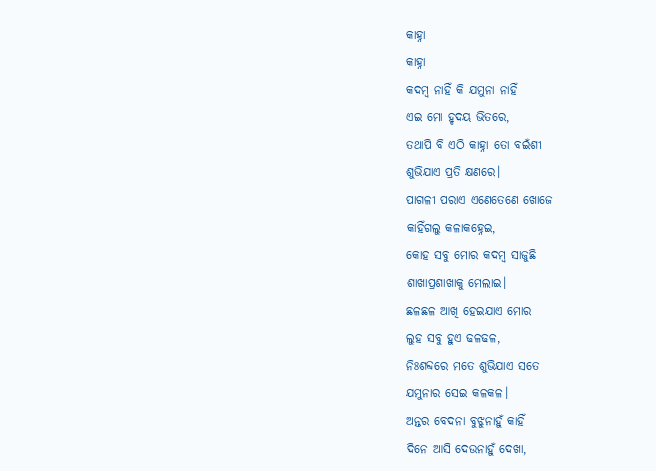କାହ୍ନା
କାହ୍ନା
କଦମ୍ବ ନାହିଁ କି ଯମୁନା ନାହିଁ
ଏଇ ମୋ ହୃଦୟ ଭିତରେ,
ତଥାପି ବି ଏଠି କାହ୍ନା ତୋ ବଇଁଶୀ
ଶୁଭିଯାଏ ପ୍ରତି କ୍ଷଣରେ।
ପାଗଳୀ ପରାଏ ଏଣେତେଣେ ଖୋଜେ
କାହିଁଗଲୁ କଳାକହ୍ନେଇ,
କୋହ ସବୁ ମୋର କଦମ୍ବ ସାଜୁଛି
ଶାଖାପ୍ରଶାଖାକୁ ମେଲାଇ।
ଛଳଛଳ ଆଖି ହେଇଯାଏ ମୋର
ଲୁହ ସବୁ ହୁଏ ଢଳଢଳ,
ନିଃଶବ୍ଦରେ ମତେ ଶୁଭିଯାଏ ସତେ
ଯମୁନାର ସେଇ କଳକଳ।
ଅନ୍ତର ବେଦନା ବୁଝୁନାହୁଁ କାହିଁ
ଦିନେ ଆସି ଦେଉନାହୁଁ ଦେଖା,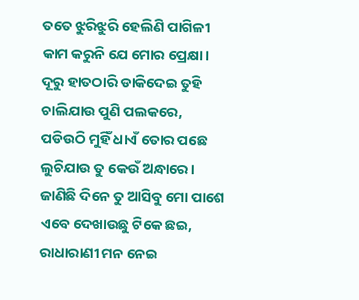ତତେ ଝୁରିଝୁରି ହେଲିଣି ପାଗିଳୀ
କାମ କରୁନି ଯେ ମୋର ପ୍ରେକ୍ଷା।
ଦୂରୁ ହାତଠାରି ଡାକିଦେଇ ତୁହି
ଚାଲିଯାଉ ପୁଣି ପଲକରେ,
ପଡିଉଠି ମୁହିଁ ଧାଏଁ ତୋର ପଛେ
ଲୁଚିଯାଉ ତୁ କେଉଁ ଅନ୍ଧାରେ।
ଜାଣିଛି ଦିନେ ତୁ ଆସିବୁ ମୋ ପାଶେ
ଏବେ ଦେଖାଉଛୁ ଟିକେ ଛଇ,
ରାଧାରାଣୀ ମନ ନେଇ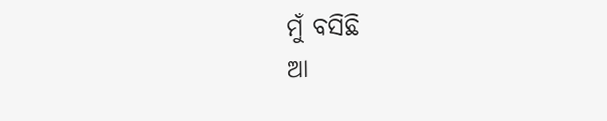ମୁଁ ବସିଛି
ଆ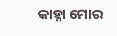କାହ୍ନା ମୋର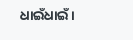ଧାଇଁଧାଇଁ।